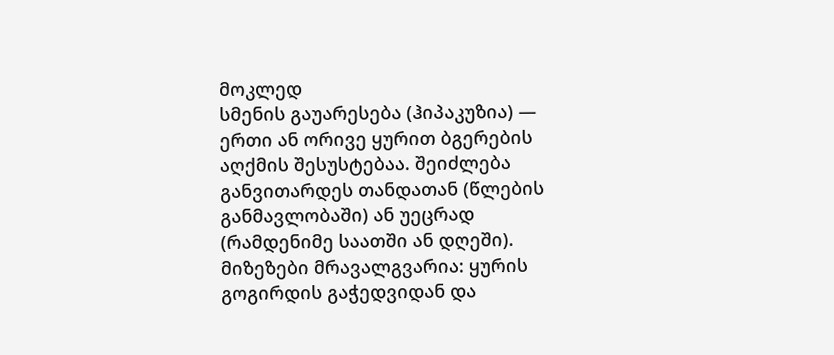მოკლედ
სმენის გაუარესება (ჰიპაკუზია) — ერთი ან ორივე ყურით ბგერების აღქმის შესუსტებაა. შეიძლება განვითარდეს თანდათან (წლების განმავლობაში) ან უეცრად (რამდენიმე საათში ან დღეში). მიზეზები მრავალგვარია: ყურის გოგირდის გაჭედვიდან და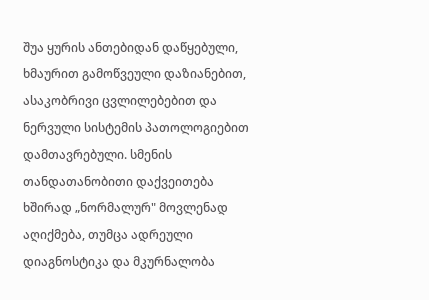შუა ყურის ანთებიდან დაწყებული, ხმაურით გამოწვეული დაზიანებით, ასაკობრივი ცვლილებებით და ნერვული სისტემის პათოლოგიებით დამთავრებული. სმენის თანდათანობითი დაქვეითება ხშირად „ნორმალურ" მოვლენად აღიქმება, თუმცა ადრეული დიაგნოსტიკა და მკურნალობა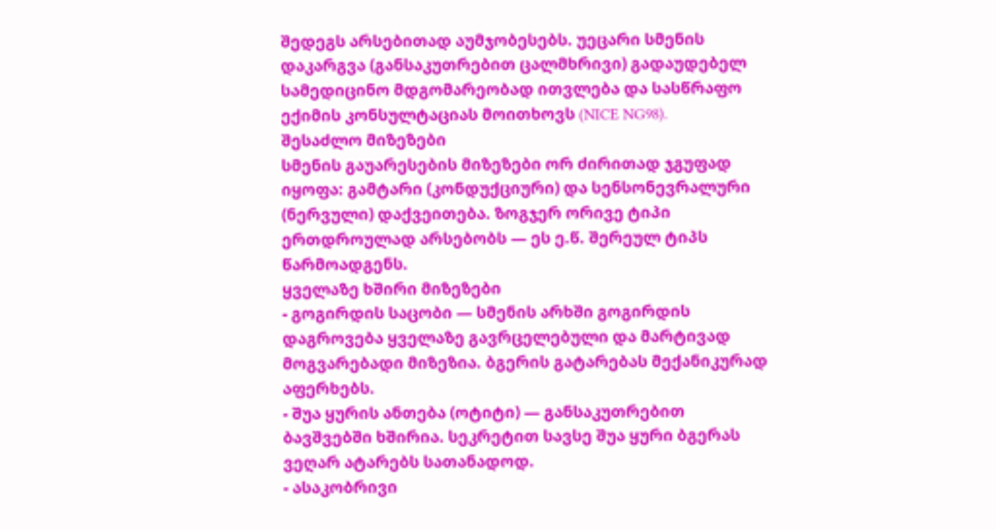შედეგს არსებითად აუმჯობესებს. უეცარი სმენის დაკარგვა (განსაკუთრებით ცალმხრივი) გადაუდებელ სამედიცინო მდგომარეობად ითვლება და სასწრაფო ექიმის კონსულტაციას მოითხოვს (NICE NG98).
შესაძლო მიზეზები
სმენის გაუარესების მიზეზები ორ ძირითად ჯგუფად იყოფა: გამტარი (კონდუქციური) და სენსონევრალური (ნერვული) დაქვეითება. ზოგჯერ ორივე ტიპი ერთდროულად არსებობს — ეს ე.წ. შერეულ ტიპს წარმოადგენს.
ყველაზე ხშირი მიზეზები
- გოგირდის საცობი — სმენის არხში გოგირდის დაგროვება ყველაზე გავრცელებული და მარტივად მოგვარებადი მიზეზია. ბგერის გატარებას მექანიკურად აფერხებს.
- შუა ყურის ანთება (ოტიტი) — განსაკუთრებით ბავშვებში ხშირია. სეკრეტით სავსე შუა ყური ბგერას ვეღარ ატარებს სათანადოდ.
- ასაკობრივი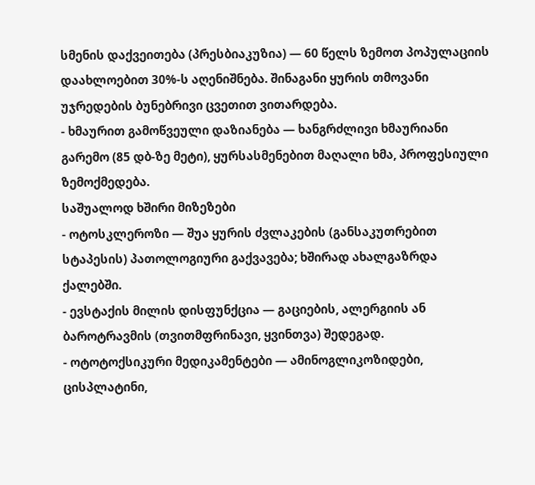სმენის დაქვეითება (პრესბიაკუზია) — 60 წელს ზემოთ პოპულაციის დაახლოებით 30%-ს აღენიშნება. შინაგანი ყურის თმოვანი უჯრედების ბუნებრივი ცვეთით ვითარდება.
- ხმაურით გამოწვეული დაზიანება — ხანგრძლივი ხმაურიანი გარემო (85 დბ-ზე მეტი), ყურსასმენებით მაღალი ხმა, პროფესიული ზემოქმედება.
საშუალოდ ხშირი მიზეზები
- ოტოსკლეროზი — შუა ყურის ძვლაკების (განსაკუთრებით სტაპესის) პათოლოგიური გაქვავება; ხშირად ახალგაზრდა ქალებში.
- ევსტაქის მილის დისფუნქცია — გაციების, ალერგიის ან ბაროტრავმის (თვითმფრინავი, ყვინთვა) შედეგად.
- ოტოტოქსიკური მედიკამენტები — ამინოგლიკოზიდები, ცისპლატინი,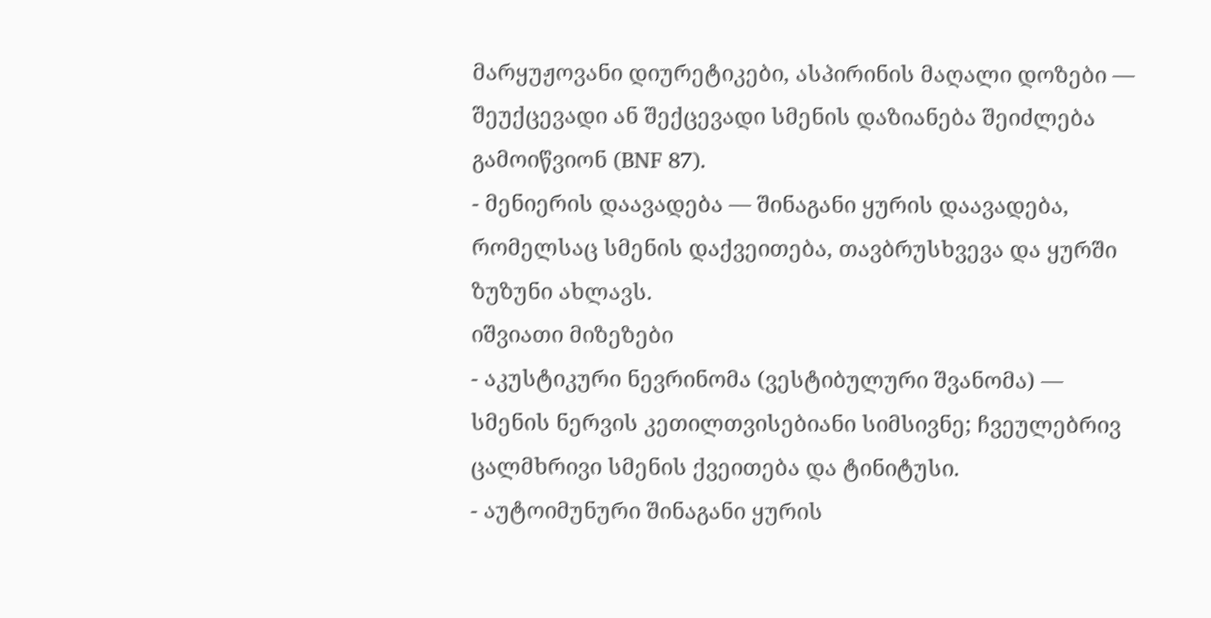მარყუჟოვანი დიურეტიკები, ასპირინის მაღალი დოზები — შეუქცევადი ან შექცევადი სმენის დაზიანება შეიძლება გამოიწვიონ (BNF 87).
- მენიერის დაავადება — შინაგანი ყურის დაავადება, რომელსაც სმენის დაქვეითება, თავბრუსხვევა და ყურში ზუზუნი ახლავს.
იშვიათი მიზეზები
- აკუსტიკური ნევრინომა (ვესტიბულური შვანომა) — სმენის ნერვის კეთილთვისებიანი სიმსივნე; ჩვეულებრივ ცალმხრივი სმენის ქვეითება და ტინიტუსი.
- აუტოიმუნური შინაგანი ყურის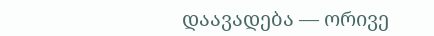დაავადება — ორივე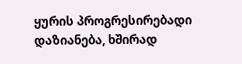ყურის პროგრესირებადი დაზიანება, ხშირად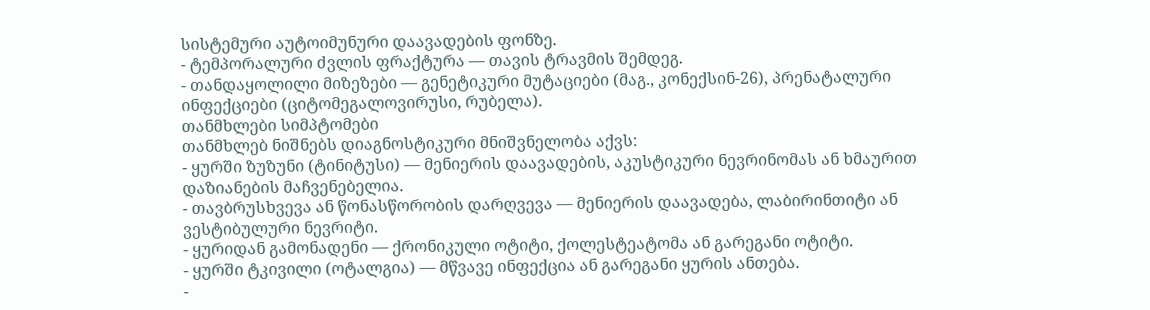სისტემური აუტოიმუნური დაავადების ფონზე.
- ტემპორალური ძვლის ფრაქტურა — თავის ტრავმის შემდეგ.
- თანდაყოლილი მიზეზები — გენეტიკური მუტაციები (მაგ., კონექსინ-26), პრენატალური ინფექციები (ციტომეგალოვირუსი, რუბელა).
თანმხლები სიმპტომები
თანმხლებ ნიშნებს დიაგნოსტიკური მნიშვნელობა აქვს:
- ყურში ზუზუნი (ტინიტუსი) — მენიერის დაავადების, აკუსტიკური ნევრინომას ან ხმაურით დაზიანების მაჩვენებელია.
- თავბრუსხვევა ან წონასწორობის დარღვევა — მენიერის დაავადება, ლაბირინთიტი ან ვესტიბულური ნევრიტი.
- ყურიდან გამონადენი — ქრონიკული ოტიტი, ქოლესტეატომა ან გარეგანი ოტიტი.
- ყურში ტკივილი (ოტალგია) — მწვავე ინფექცია ან გარეგანი ყურის ანთება.
-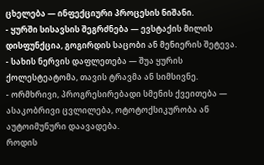ცხელება — ინფექციური პროცესის ნიშანი.
- ყურში სისავსის შეგრძნება — ევსტაქის მილის დისფუნქცია, გოგირდის საცობი ან მენიერის შეტევა.
- სახის ნერვის დაფლეთება — შუა ყურის ქოლესტეატომა, თავის ტრავმა ან სიმსივნე.
- ორმხრივი, პროგრესირებადი სმენის ქვეითება — ასაკობრივი ცვლილება, ოტოტოქსიკურობა ან აუტოიმუნური დაავადება.
როდის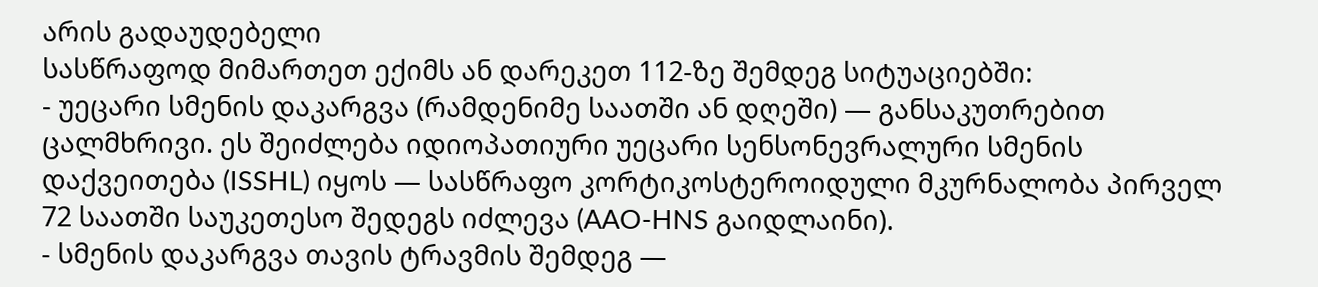არის გადაუდებელი
სასწრაფოდ მიმართეთ ექიმს ან დარეკეთ 112-ზე შემდეგ სიტუაციებში:
- უეცარი სმენის დაკარგვა (რამდენიმე საათში ან დღეში) — განსაკუთრებით ცალმხრივი. ეს შეიძლება იდიოპათიური უეცარი სენსონევრალური სმენის დაქვეითება (ISSHL) იყოს — სასწრაფო კორტიკოსტეროიდული მკურნალობა პირველ 72 საათში საუკეთესო შედეგს იძლევა (AAO-HNS გაიდლაინი).
- სმენის დაკარგვა თავის ტრავმის შემდეგ —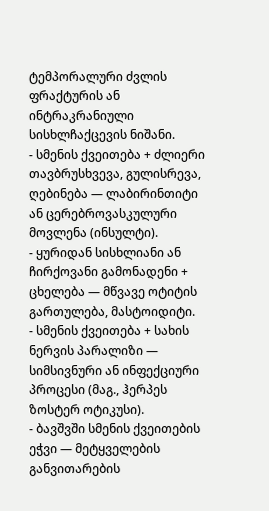ტემპორალური ძვლის ფრაქტურის ან ინტრაკრანიული სისხლჩაქცევის ნიშანი.
- სმენის ქვეითება + ძლიერი თავბრუსხვევა, გულისრევა, ღებინება — ლაბირინთიტი ან ცერებროვასკულური მოვლენა (ინსულტი).
- ყურიდან სისხლიანი ან ჩირქოვანი გამონადენი + ცხელება — მწვავე ოტიტის გართულება, მასტოიდიტი.
- სმენის ქვეითება + სახის ნერვის პარალიზი — სიმსივნური ან ინფექციური პროცესი (მაგ., ჰერპეს ზოსტერ ოტიკუსი).
- ბავშვში სმენის ქვეითების ეჭვი — მეტყველების განვითარების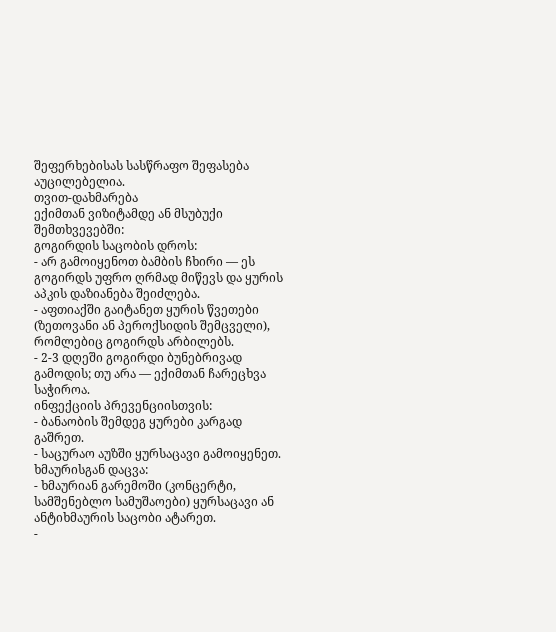შეფერხებისას სასწრაფო შეფასება აუცილებელია.
თვით-დახმარება
ექიმთან ვიზიტამდე ან მსუბუქი შემთხვევებში:
გოგირდის საცობის დროს:
- არ გამოიყენოთ ბამბის ჩხირი — ეს გოგირდს უფრო ღრმად მიწევს და ყურის აპკის დაზიანება შეიძლება.
- აფთიაქში გაიტანეთ ყურის წვეთები (ზეთოვანი ან პეროქსიდის შემცველი), რომლებიც გოგირდს არბილებს.
- 2-3 დღეში გოგირდი ბუნებრივად გამოდის; თუ არა — ექიმთან ჩარეცხვა საჭიროა.
ინფექციის პრევენციისთვის:
- ბანაობის შემდეგ ყურები კარგად გაშრეთ.
- საცურაო აუზში ყურსაცავი გამოიყენეთ.
ხმაურისგან დაცვა:
- ხმაურიან გარემოში (კონცერტი, სამშენებლო სამუშაოები) ყურსაცავი ან ანტიხმაურის საცობი ატარეთ.
-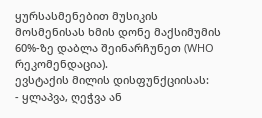ყურსასმენებით მუსიკის მოსმენისას ხმის დონე მაქსიმუმის 60%-ზე დაბლა შეინარჩუნეთ (WHO რეკომენდაცია).
ევსტაქის მილის დისფუნქციისას:
- ყლაპვა, ღეჭვა ან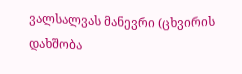ვალსალვას მანევრი (ცხვირის დახშობა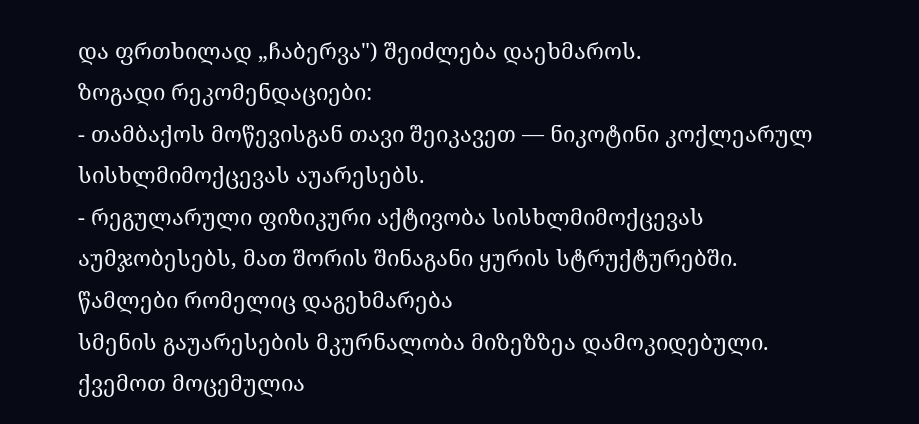და ფრთხილად „ჩაბერვა") შეიძლება დაეხმაროს.
ზოგადი რეკომენდაციები:
- თამბაქოს მოწევისგან თავი შეიკავეთ — ნიკოტინი კოქლეარულ სისხლმიმოქცევას აუარესებს.
- რეგულარული ფიზიკური აქტივობა სისხლმიმოქცევას აუმჯობესებს, მათ შორის შინაგანი ყურის სტრუქტურებში.
წამლები რომელიც დაგეხმარება
სმენის გაუარესების მკურნალობა მიზეზზეა დამოკიდებული. ქვემოთ მოცემულია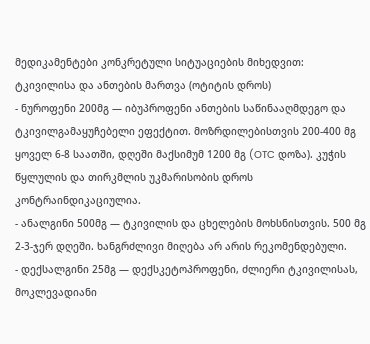მედიკამენტები კონკრეტული სიტუაციების მიხედვით:
ტკივილისა და ანთების მართვა (ოტიტის დროს)
- ნუროფენი 200მგ — იბუპროფენი ანთების საწინააღმდეგო და ტკივილგამაყუჩებელი ეფექტით. მოზრდილებისთვის 200-400 მგ ყოველ 6-8 საათში, დღეში მაქსიმუმ 1200 მგ (OTC დოზა). კუჭის წყლულის და თირკმლის უკმარისობის დროს კონტრაინდიკაციულია.
- ანალგინი 500მგ — ტკივილის და ცხელების მოხსნისთვის. 500 მგ 2-3-ჯერ დღეში. ხანგრძლივი მიღება არ არის რეკომენდებული.
- დექსალგინი 25მგ — დექსკეტოპროფენი, ძლიერი ტკივილისას, მოკლევადიანი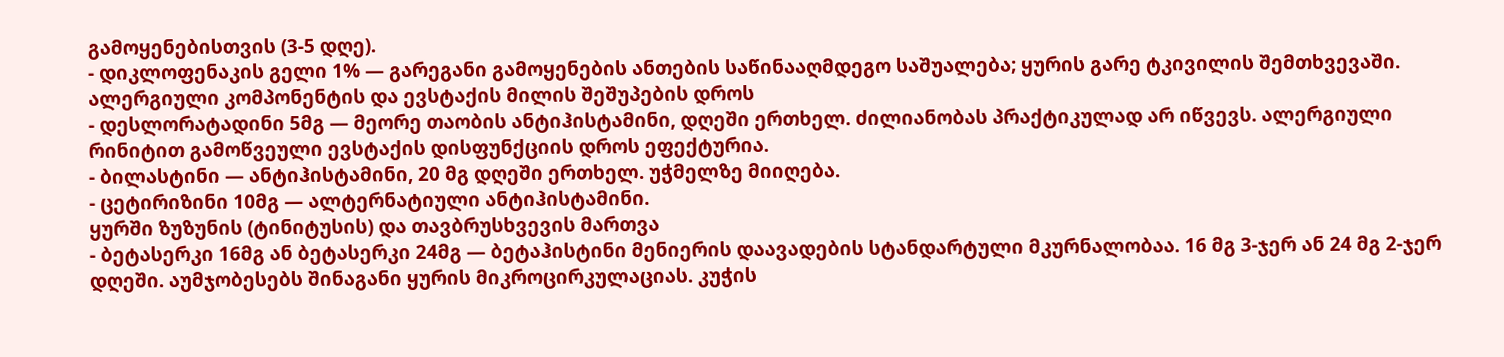გამოყენებისთვის (3-5 დღე).
- დიკლოფენაკის გელი 1% — გარეგანი გამოყენების ანთების საწინააღმდეგო საშუალება; ყურის გარე ტკივილის შემთხვევაში.
ალერგიული კომპონენტის და ევსტაქის მილის შეშუპების დროს
- დესლორატადინი 5მგ — მეორე თაობის ანტიჰისტამინი, დღეში ერთხელ. ძილიანობას პრაქტიკულად არ იწვევს. ალერგიული რინიტით გამოწვეული ევსტაქის დისფუნქციის დროს ეფექტურია.
- ბილასტინი — ანტიჰისტამინი, 20 მგ დღეში ერთხელ. უჭმელზე მიიღება.
- ცეტირიზინი 10მგ — ალტერნატიული ანტიჰისტამინი.
ყურში ზუზუნის (ტინიტუსის) და თავბრუსხვევის მართვა
- ბეტასერკი 16მგ ან ბეტასერკი 24მგ — ბეტაჰისტინი მენიერის დაავადების სტანდარტული მკურნალობაა. 16 მგ 3-ჯერ ან 24 მგ 2-ჯერ დღეში. აუმჯობესებს შინაგანი ყურის მიკროცირკულაციას. კუჭის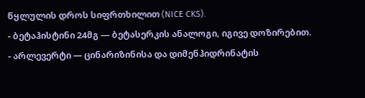წყლულის დროს სიფრთხილით (NICE CKS).
- ბეტაჰისტინი 24მგ — ბეტასერკის ანალოგი, იგივე დოზირებით.
- არლევერტი — ცინარიზინისა და დიმენჰიდრინატის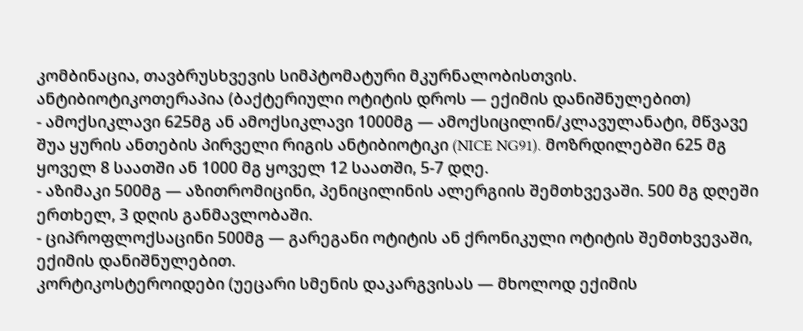კომბინაცია, თავბრუსხვევის სიმპტომატური მკურნალობისთვის.
ანტიბიოტიკოთერაპია (ბაქტერიული ოტიტის დროს — ექიმის დანიშნულებით)
- ამოქსიკლავი 625მგ ან ამოქსიკლავი 1000მგ — ამოქსიცილინ/კლავულანატი, მწვავე შუა ყურის ანთების პირველი რიგის ანტიბიოტიკი (NICE NG91). მოზრდილებში 625 მგ ყოველ 8 საათში ან 1000 მგ ყოველ 12 საათში, 5-7 დღე.
- აზიმაკი 500მგ — აზითრომიცინი, პენიცილინის ალერგიის შემთხვევაში. 500 მგ დღეში ერთხელ, 3 დღის განმავლობაში.
- ციპროფლოქსაცინი 500მგ — გარეგანი ოტიტის ან ქრონიკული ოტიტის შემთხვევაში, ექიმის დანიშნულებით.
კორტიკოსტეროიდები (უეცარი სმენის დაკარგვისას — მხოლოდ ექიმის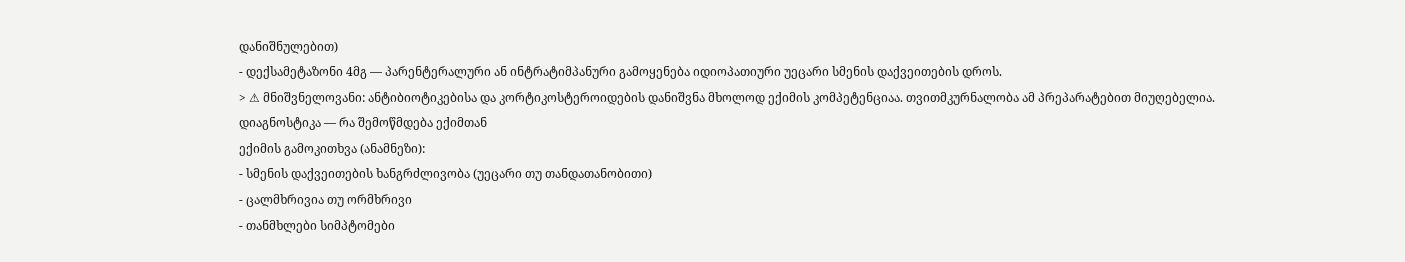დანიშნულებით)
- დექსამეტაზონი 4მგ — პარენტერალური ან ინტრატიმპანური გამოყენება იდიოპათიური უეცარი სმენის დაქვეითების დროს.
> ⚠ მნიშვნელოვანი: ანტიბიოტიკებისა და კორტიკოსტეროიდების დანიშვნა მხოლოდ ექიმის კომპეტენციაა. თვითმკურნალობა ამ პრეპარატებით მიუღებელია.
დიაგნოსტიკა — რა შემოწმდება ექიმთან
ექიმის გამოკითხვა (ანამნეზი):
- სმენის დაქვეითების ხანგრძლივობა (უეცარი თუ თანდათანობითი)
- ცალმხრივია თუ ორმხრივი
- თანმხლები სიმპტომები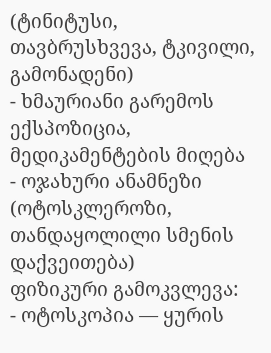(ტინიტუსი, თავბრუსხვევა, ტკივილი, გამონადენი)
- ხმაურიანი გარემოს ექსპოზიცია, მედიკამენტების მიღება
- ოჯახური ანამნეზი (ოტოსკლეროზი, თანდაყოლილი სმენის დაქვეითება)
ფიზიკური გამოკვლევა:
- ოტოსკოპია — ყურის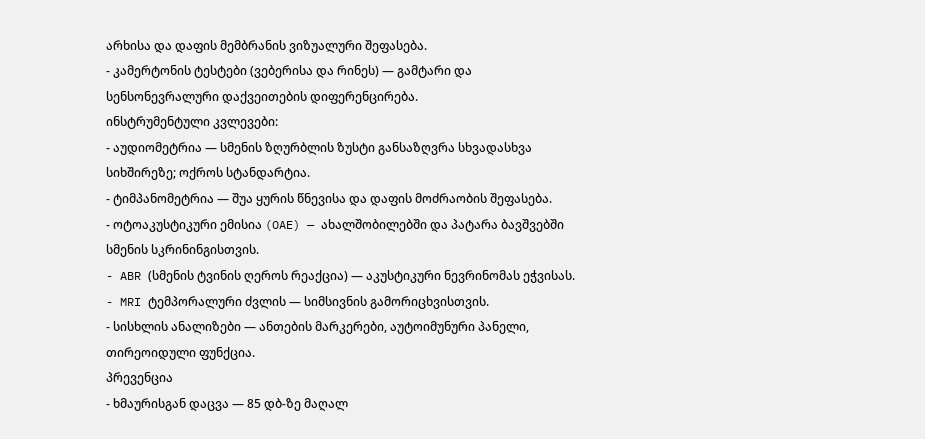არხისა და დაფის მემბრანის ვიზუალური შეფასება.
- კამერტონის ტესტები (ვებერისა და რინეს) — გამტარი და სენსონევრალური დაქვეითების დიფერენცირება.
ინსტრუმენტული კვლევები:
- აუდიომეტრია — სმენის ზღურბლის ზუსტი განსაზღვრა სხვადასხვა სიხშირეზე; ოქროს სტანდარტია.
- ტიმპანომეტრია — შუა ყურის წნევისა და დაფის მოძრაობის შეფასება.
- ოტოაკუსტიკური ემისია (OAE) — ახალშობილებში და პატარა ბავშვებში სმენის სკრინინგისთვის.
- ABR (სმენის ტვინის ღეროს რეაქცია) — აკუსტიკური ნევრინომას ეჭვისას.
- MRI ტემპორალური ძვლის — სიმსივნის გამორიცხვისთვის.
- სისხლის ანალიზები — ანთების მარკერები, აუტოიმუნური პანელი, თირეოიდული ფუნქცია.
პრევენცია
- ხმაურისგან დაცვა — 85 დბ-ზე მაღალ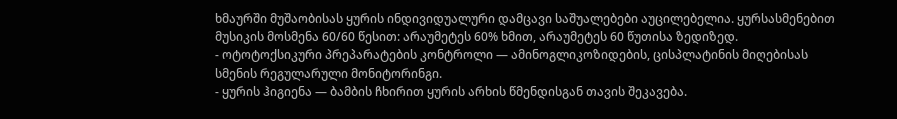ხმაურში მუშაობისას ყურის ინდივიდუალური დამცავი საშუალებები აუცილებელია. ყურსასმენებით მუსიკის მოსმენა 60/60 წესით: არაუმეტეს 60% ხმით, არაუმეტეს 60 წუთისა ზედიზედ.
- ოტოტოქსიკური პრეპარატების კონტროლი — ამინოგლიკოზიდების, ცისპლატინის მიღებისას სმენის რეგულარული მონიტორინგი.
- ყურის ჰიგიენა — ბამბის ჩხირით ყურის არხის წმენდისგან თავის შეკავება.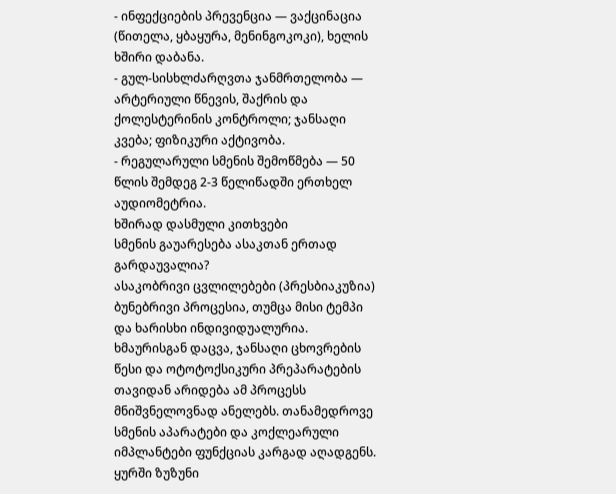- ინფექციების პრევენცია — ვაქცინაცია (წითელა, ყბაყურა, მენინგოკოკი), ხელის ხშირი დაბანა.
- გულ-სისხლძარღვთა ჯანმრთელობა — არტერიული წნევის, შაქრის და ქოლესტერინის კონტროლი; ჯანსაღი კვება; ფიზიკური აქტივობა.
- რეგულარული სმენის შემოწმება — 50 წლის შემდეგ 2-3 წელიწადში ერთხელ აუდიომეტრია.
ხშირად დასმული კითხვები
სმენის გაუარესება ასაკთან ერთად გარდაუვალია?
ასაკობრივი ცვლილებები (პრესბიაკუზია) ბუნებრივი პროცესია, თუმცა მისი ტემპი და ხარისხი ინდივიდუალურია. ხმაურისგან დაცვა, ჯანსაღი ცხოვრების წესი და ოტოტოქსიკური პრეპარატების თავიდან არიდება ამ პროცესს მნიშვნელოვნად ანელებს. თანამედროვე სმენის აპარატები და კოქლეარული იმპლანტები ფუნქციას კარგად აღადგენს.
ყურში ზუზუნი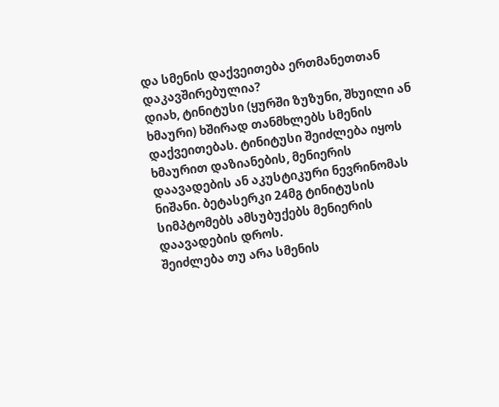და სმენის დაქვეითება ერთმანეთთან დაკავშირებულია?
დიახ, ტინიტუსი (ყურში ზუზუნი, შხუილი ან ხმაური) ხშირად თანმხლებს სმენის დაქვეითებას. ტინიტუსი შეიძლება იყოს ხმაურით დაზიანების, მენიერის დაავადების ან აკუსტიკური ნევრინომას ნიშანი. ბეტასერკი 24მგ ტინიტუსის სიმპტომებს ამსუბუქებს მენიერის დაავადების დროს.
შეიძლება თუ არა სმენის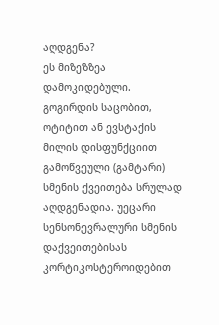აღდგენა?
ეს მიზეზზეა დამოკიდებული. გოგირდის საცობით, ოტიტით ან ევსტაქის მილის დისფუნქციით გამოწვეული (გამტარი) სმენის ქვეითება სრულად აღდგენადია. უეცარი სენსონევრალური სმენის დაქვეითებისას კორტიკოსტეროიდებით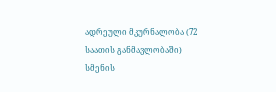ადრეული მკურნალობა (72 საათის განმავლობაში) სმენის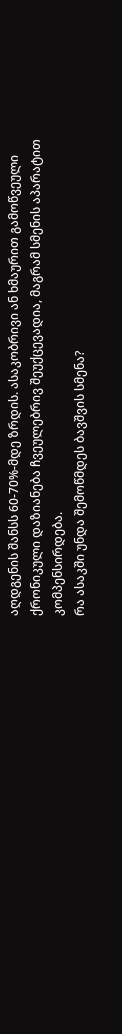აღდგენის შანსს 60-70%-მდე ზრდის. ასაკობრივი ან ხმაურით გამოწვეული ქრონიკული დაზიანება ჩვეულებრივ შეუქცევადია, მაგრამ სმენის აპარატით კომპენსირდება.
რა ასაკში უნდა შემოწმდეს ბავშვის სმენა?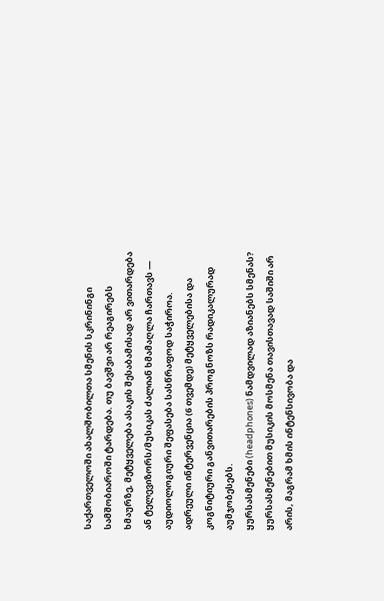საქართველოში ახალშობილთა სმენის სკრინინგი სამშობიაროში ტარდება. თუ ბავშვი არ რეაგირებს ხმაურზე, მეტყველება ასაკის შესაბამისად არ ვითარდება ან ტელევიზორს/მუსიკას ძალიან ხმამაღლა ჩართავს — აუდიოლოგიური შეფასება სასწრაფოდ საჭიროა. ადრეული ინტერვენცია (6 თვემდე) მეტყველებისა და კოგნიტიური განვითარების პროგნოზს რადიკალურად აუმჯობესებს.
ყურსასმენები (headphones) ნამდვილად აზიანებს სმენას?
ყურსასმენებით მუსიკის მოსმენა თავისთავად საშიში არ არის, მაგრამ ხმის ინტენსივობა და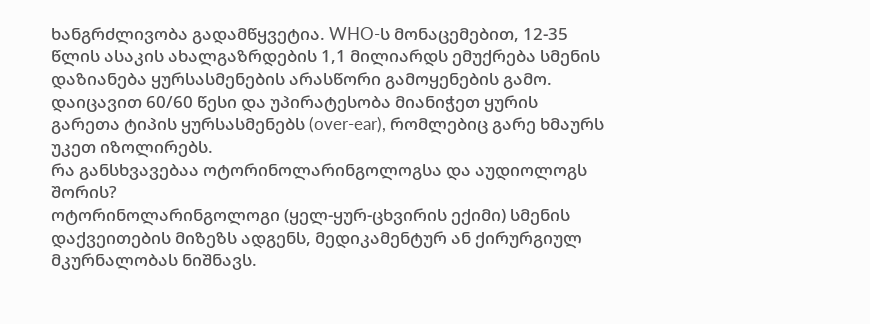ხანგრძლივობა გადამწყვეტია. WHO-ს მონაცემებით, 12-35 წლის ასაკის ახალგაზრდების 1,1 მილიარდს ემუქრება სმენის დაზიანება ყურსასმენების არასწორი გამოყენების გამო. დაიცავით 60/60 წესი და უპირატესობა მიანიჭეთ ყურის გარეთა ტიპის ყურსასმენებს (over-ear), რომლებიც გარე ხმაურს უკეთ იზოლირებს.
რა განსხვავებაა ოტორინოლარინგოლოგსა და აუდიოლოგს შორის?
ოტორინოლარინგოლოგი (ყელ-ყურ-ცხვირის ექიმი) სმენის დაქვეითების მიზეზს ადგენს, მედიკამენტურ ან ქირურგიულ მკურნალობას ნიშნავს.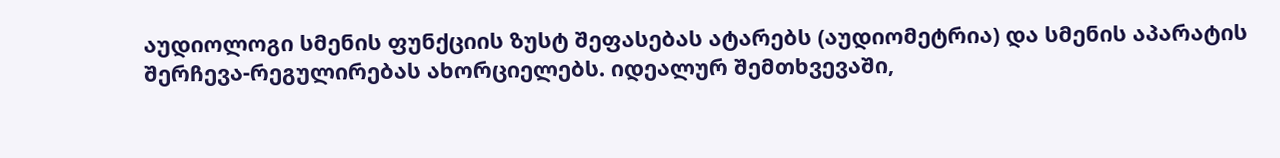აუდიოლოგი სმენის ფუნქციის ზუსტ შეფასებას ატარებს (აუდიომეტრია) და სმენის აპარატის შერჩევა-რეგულირებას ახორციელებს. იდეალურ შემთხვევაში,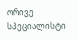ორივე სპეციალისტი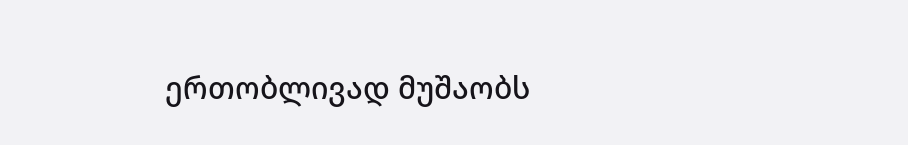ერთობლივად მუშაობს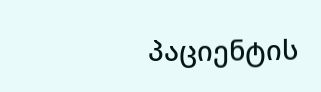პაციენტის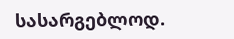სასარგებლოდ.